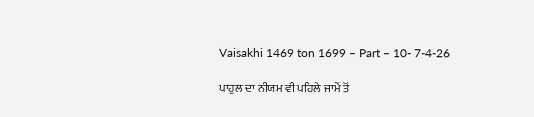Vaisakhi 1469 ton 1699 – Part – 10- 7-4-26

ਪਾਹੁਲ ਦਾ ਨੀਯਮ ਵੀ ਪਹਿਲੇ ਜਾਮੇਂ ਤੋਂ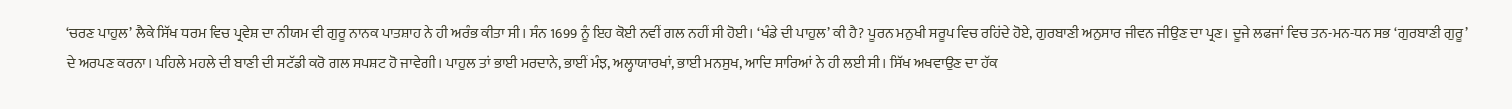‘ਚਰਣ ਪਾਹੁਲ’ ਲੈਕੇ ਸਿੱਖ ਧਰਮ ਵਿਚ ਪ੍ਰਵੇਸ਼ ਦਾ ਨੀਯਮ ਵੀ ਗੁਰੂ ਨਾਨਕ ਪਾਤਸ਼ਾਹ ਨੇ ਹੀ ਅਰੰਭ ਕੀਤਾ ਸੀ। ਸੰਨ 1699 ਨੂੰ ਇਹ ਕੋਈ ਨਵੀਂ ਗਲ ਨਹੀਂ ਸੀ ਹੋਈ। ‘ਖੰਡੇ ਦੀ ਪਾਹੁਲ’ ਕੀ ਹੈ? ਪੂਰਨ ਮਨੁਖੀ ਸਰੂਪ ਵਿਚ ਰਹਿਂਦੇ ਹੋਏ, ਗੁਰਬਾਣੀ ਅਨੁਸਾਰ ਜੀਵਨ ਜੀਉਣ ਦਾ ਪ੍ਰਣ। ਦੂਜੇ ਲਫਜਾਂ ਵਿਚ ਤਨ-ਮਨ-ਧਨ ਸਭ ‘ਗੁਰਬਾਣੀ ਗੁਰੂ’ ਦੇ ਅਰਪਣ ਕਰਨਾ। ਪਹਿਲੇ ਮਹਲੇ ਦੀ ਬਾਣੀ ਦੀ ਸਟੱਡੀ ਕਰੋ ਗਲ ਸਪਸ਼ਟ ਹੋ ਜਾਵੇਗੀ। ਪਾਹੁਲ ਤਾਂ ਭਾਈ ਮਰਦਾਨੇ, ਭਾਈਂ ਮੰਝ, ਅਲ੍ਹਾਯਾਰਖਾਂ, ਭਾਈ ਮਨਸੁਖ, ਆਦਿ ਸਾਰਿਆਂ ਨੇ ਹੀ ਲਈ ਸੀ। ਸਿੱਖ ਅਖਵਾਉਣ ਦਾ ਹੱਕ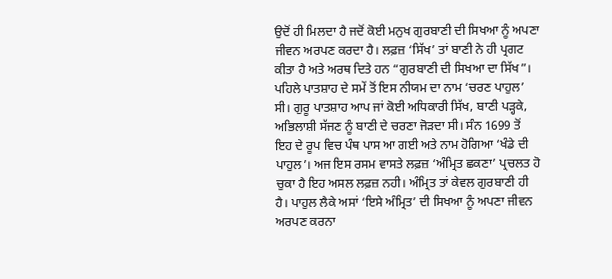ਉਦੋਂ ਹੀ ਮਿਲਦਾ ਹੈ ਜਦੋਂ ਕੋਈ ਮਨੁਖ ਗੁਰਬਾਣੀ ਦੀ ਸਿਖਆ ਨੂੰ ਅਪਣਾ ਜੀਵਨ ਅਰਪਣ ਕਰਦਾ ਹੈ। ਲਫ਼ਜ਼ ‘ਸਿੱਖ’ ਤਾਂ ਬਾਣੀ ਨੇ ਹੀ ਪ੍ਰਗਟ ਕੀਤਾ ਹੈ ਅਤੇ ਅਰਥ ਦਿਤੇ ਹਨ “ਗੁਰਬਾਣੀ ਦੀ ਸਿਖਆ ਦਾ ਸਿੱਖ”। ਪਹਿਲੇ ਪਾਤਸ਼ਾਹ ਦੇ ਸਮੇਂ ਤੋਂ ਇਸ ਨੀਯਮ ਦਾ ਨਾਮ ‘ਚਰਣ ਪਾਹੁਲ’ ਸੀ। ਗੁਰੂ ਪਾਤਸ਼ਾਹ ਆਪ ਜਾਂ ਕੋਈ ਅਧਿਕਾਰੀ ਸਿੱਖ, ਬਾਣੀ ਪੜ੍ਹਕੇ, ਅਭਿਲਾਸ਼ੀ ਸੱਜਣ ਨੂੰ ਬਾਣੀ ਦੇ ਚਰਣਾ ਜੋੜਦਾ ਸੀ। ਸੰਨ 1699 ਤੋਂ ਇਹ ਦੇ ਰੂਪ ਵਿਚ ਪੰਥ ਪਾਸ ਆ ਗਈ ਅਤੇ ਨਾਮ ਹੋਗਿਆ ‘ਖੰਡੇ ਦੀ ਪਾਹੁਲ’। ਅਜ ਇਸ ਰਸਮ ਵਾਸਤੇ ਲਫ਼ਜ਼ ‘ਅੰਮ੍ਰਿਤ ਛਕਣਾ’ ਪ੍ਰਚਲਤ ਹੋ ਚੁਕਾ ਹੈ ਇਹ ਅਸਲ ਲਫ਼ਜ਼ ਨਹੀ। ਅੰਮ੍ਰਿਤ ਤਾਂ ਕੇਵਲ ਗੁਰਬਾਣੀ ਹੀ ਹੈ। ਪਾਹੁਲ ਲੈਕੇ ਅਸਾਂ ‘ਇਸੇ ਅੰਮ੍ਰਿਤ’ ਦੀ ਸਿਖਆ ਨੂੰ ਅਪਣਾ ਜੀਵਨ ਅਰਪਣ ਕਰਨਾ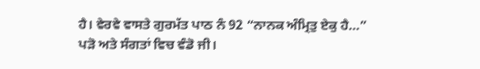ਹੈ। ਵੇਰਵੇ ਵਾਸਤੇ ਗੁਰਮੱਤ ਪਾਠ ਨੰ 92 “ਨਾਨਕ ਅੰਮ੍ਰਿਤੁ ਏਕੁ ਹੈ…” ਪੜੋ ਅਤੇ ਸੰਗਤਾਂ ਵਿਚ ਵੰਡੋ ਜੀ।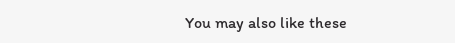You may also like these